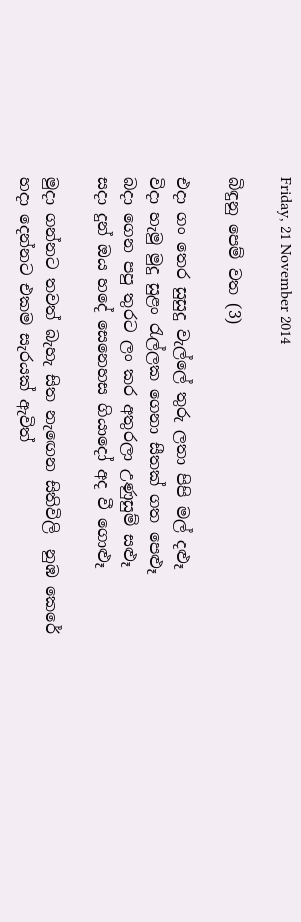Friday, 21 November 2014

බිඳුනු පෙම් වත (3)

එදා ගං තෙර සුසුදු වැල්ලේ තුරු ලතා පිපි මල් දළූ
විදා හැමු මුදු සුළං රැල්ලක ගෙනා සීතක් ගත පෙළූ
බදා ගෙන පපු තුරට ලං කර අතුරලා උණුසුම් සළූ
සදා දුන් ඔය හදේ සෙනෙහස ගියාදෝ අද වී ගොළූ

මුදා ගන්නට තවත් බැහැ සිත නැඟෙන සිතිවිලි  නුඹ කෙරේ
හදා දෙන්නට එකම සැරයක් ඇවිත්‍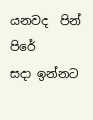යනවද  පින්  පිරේ
සදා ඉන්නට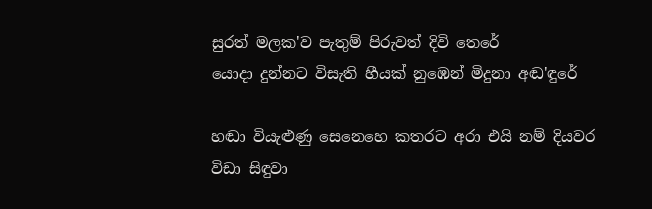සුරත් මලක'ව පැතුම් පිරුවත් දිවි තෙරේ
යොදා දුන්නට විසැති හීයක් නුඹෙන් මිදුනා අඬ'ඳුරේ

හඬා වියැළුණු සෙනෙහෙ කතරට අරා එයි නම් දියවර
විඩා සිඳුවා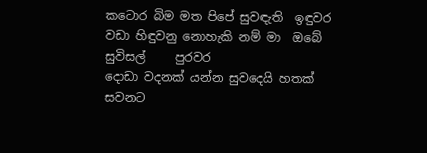කටොර බිම මත පිපේ සුවඳැති  ඉඳුවර
වඩා හිඳුවනු නොහැකි නම් මා  ඔබේ සුවිසල්     පුරවර
දොඩා වදනක් යන්න සුවදෙයි හතක් සවනට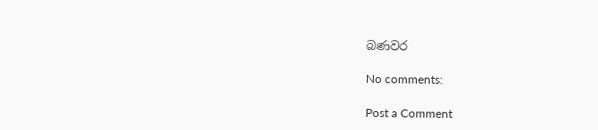බණවර

No comments:

Post a Comment